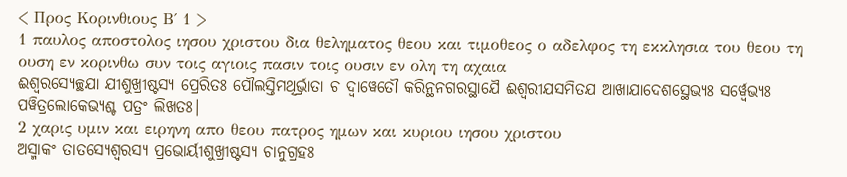< Προς Κορινθιους Β΄ 1 >
1 παυλος αποστολος ιησου χριστου δια θεληματος θεου και τιμοθεος ο αδελφος τη εκκλησια του θεου τη ουση εν κορινθω συν τοις αγιοις πασιν τοις ουσιν εν ολη τη αχαια
ଈଶ୍ୱରସ୍ୟେଚ୍ଛଯା ଯୀଶୁଖ୍ରୀଷ୍ଟସ୍ୟ ପ୍ରେରିତଃ ପୌଲସ୍ତିମଥିର୍ଭ୍ରାତା ଚ ଦ୍ୱାୱେତୌ କରିନ୍ଥନଗରସ୍ଥାଯୈ ଈଶ୍ୱରୀଯସମିତଯ ଆଖାଯାଦେଶସ୍ଥେଭ୍ୟଃ ସର୍ୱ୍ୱେଭ୍ୟଃ ପୱିତ୍ରଲୋକେଭ୍ୟଶ୍ଚ ପତ୍ରଂ ଲିଖତଃ|
2 χαρις υμιν και ειρηνη απο θεου πατρος ημων και κυριου ιησου χριστου
ଅସ୍ମାକଂ ତାତସ୍ୟେଶ୍ୱରସ୍ୟ ପ୍ରଭୋର୍ୟୀଶୁଖ୍ରୀଷ୍ଟସ୍ୟ ଚାନୁଗ୍ରହଃ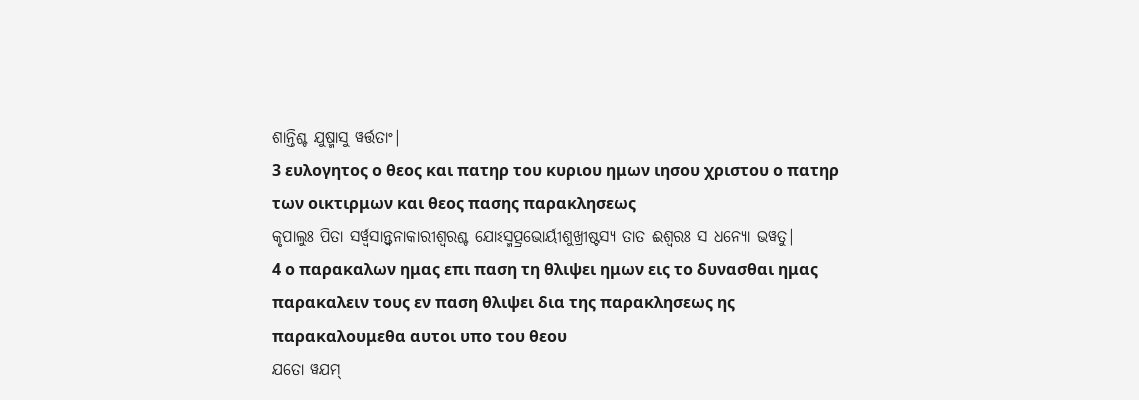ଶାନ୍ତିଶ୍ଚ ଯୁଷ୍ମାସୁ ୱର୍ତ୍ତତାଂ|
3 ευλογητος ο θεος και πατηρ του κυριου ημων ιησου χριστου ο πατηρ των οικτιρμων και θεος πασης παρακλησεως
କୃପାଲୁଃ ପିତା ସର୍ୱ୍ୱସାନ୍ତ୍ୱନାକାରୀଶ୍ୱରଶ୍ଚ ଯୋଽସ୍ମତ୍ପ୍ରଭୋର୍ୟୀଶୁଖ୍ରୀଷ୍ଟସ୍ୟ ତାତ ଈଶ୍ୱରଃ ସ ଧନ୍ୟୋ ଭୱତୁ|
4 ο παρακαλων ημας επι παση τη θλιψει ημων εις το δυνασθαι ημας παρακαλειν τους εν παση θλιψει δια της παρακλησεως ης παρακαλουμεθα αυτοι υπο του θεου
ଯତୋ ୱଯମ୍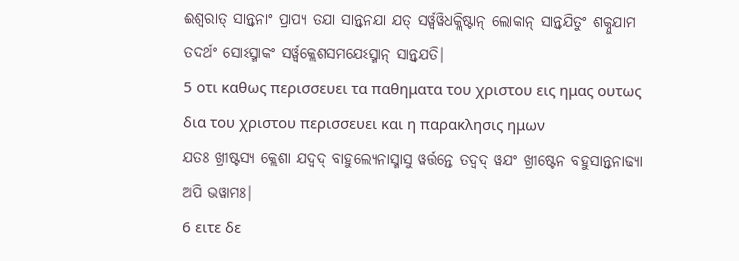ଈଶ୍ୱରାତ୍ ସାନ୍ତ୍ୱନାଂ ପ୍ରାପ୍ୟ ତଯା ସାନ୍ତ୍ୱନଯା ଯତ୍ ସର୍ୱ୍ୱୱିଧକ୍ଲିଷ୍ଟାନ୍ ଲୋକାନ୍ ସାନ୍ତ୍ୱଯିତୁଂ ଶକ୍ନୁଯାମ ତଦର୍ଥଂ ସୋଽସ୍ମାକଂ ସର୍ୱ୍ୱକ୍ଲେଶସମଯେଽସ୍ମାନ୍ ସାନ୍ତ୍ୱଯତି|
5 οτι καθως περισσευει τα παθηματα του χριστου εις ημας ουτως δια του χριστου περισσευει και η παρακλησις ημων
ଯତଃ ଖ୍ରୀଷ୍ଟସ୍ୟ କ୍ଲେଶା ଯଦ୍ୱଦ୍ ବାହୁଲ୍ୟେନାସ୍ମାସୁ ୱର୍ତ୍ତନ୍ତେ ତଦ୍ୱଦ୍ ୱଯଂ ଖ୍ରୀଷ୍ଟେନ ବହୁସାନ୍ତ୍ୱନାଢ୍ୟା ଅପି ଭୱାମଃ|
6 ειτε δε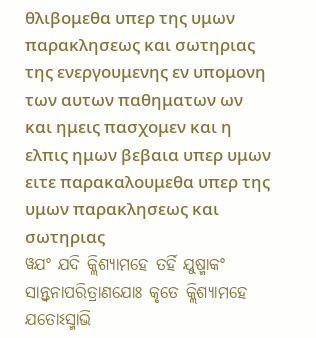θλιβομεθα υπερ της υμων παρακλησεως και σωτηριας της ενεργουμενης εν υπομονη των αυτων παθηματων ων και ημεις πασχομεν και η ελπις ημων βεβαια υπερ υμων ειτε παρακαλουμεθα υπερ της υμων παρακλησεως και σωτηριας
ୱଯଂ ଯଦି କ୍ଲିଶ୍ୟାମହେ ତର୍ହି ଯୁଷ୍ମାକଂ ସାନ୍ତ୍ୱନାପରିତ୍ରାଣଯୋଃ କୃତେ କ୍ଲିଶ୍ୟାମହେ ଯତୋଽସ୍ମାଭି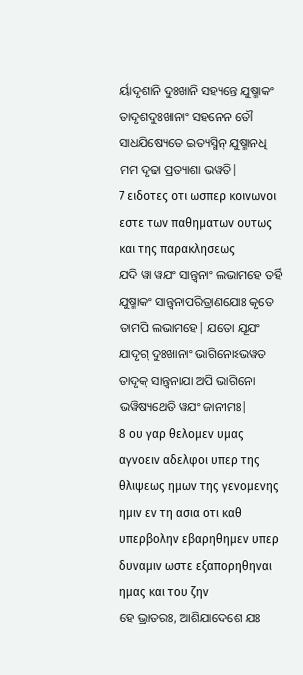ର୍ୟାଦୃଶାନି ଦୁଃଖାନି ସହ୍ୟନ୍ତେ ଯୁଷ୍ମାକଂ ତାଦୃଶଦୁଃଖାନାଂ ସହନେନ ତୌ ସାଧଯିଷ୍ୟେତେ ଇତ୍ୟସ୍ମିନ୍ ଯୁଷ୍ମାନଧି ମମ ଦୃଢା ପ୍ରତ୍ୟାଶା ଭୱତି|
7 ειδοτες οτι ωσπερ κοινωνοι εστε των παθηματων ουτως και της παρακλησεως
ଯଦି ୱା ୱଯଂ ସାନ୍ତ୍ୱନାଂ ଲଭାମହେ ତର୍ହି ଯୁଷ୍ମାକଂ ସାନ୍ତ୍ୱନାପରିତ୍ରାଣଯୋଃ କୃତେ ତାମପି ଲଭାମହେ| ଯତୋ ଯୂଯଂ ଯାଦୃଗ୍ ଦୁଃଖାନାଂ ଭାଗିନୋଽଭୱତ ତାଦୃକ୍ ସାନ୍ତ୍ୱନାଯା ଅପି ଭାଗିନୋ ଭୱିଷ୍ୟଥେତି ୱଯଂ ଜାନୀମଃ|
8 ου γαρ θελομεν υμας αγνοειν αδελφοι υπερ της θλιψεως ημων της γενομενης ημιν εν τη ασια οτι καθ υπερβολην εβαρηθημεν υπερ δυναμιν ωστε εξαπορηθηναι ημας και του ζην
ହେ ଭ୍ରାତରଃ, ଆଶିଯାଦେଶେ ଯଃ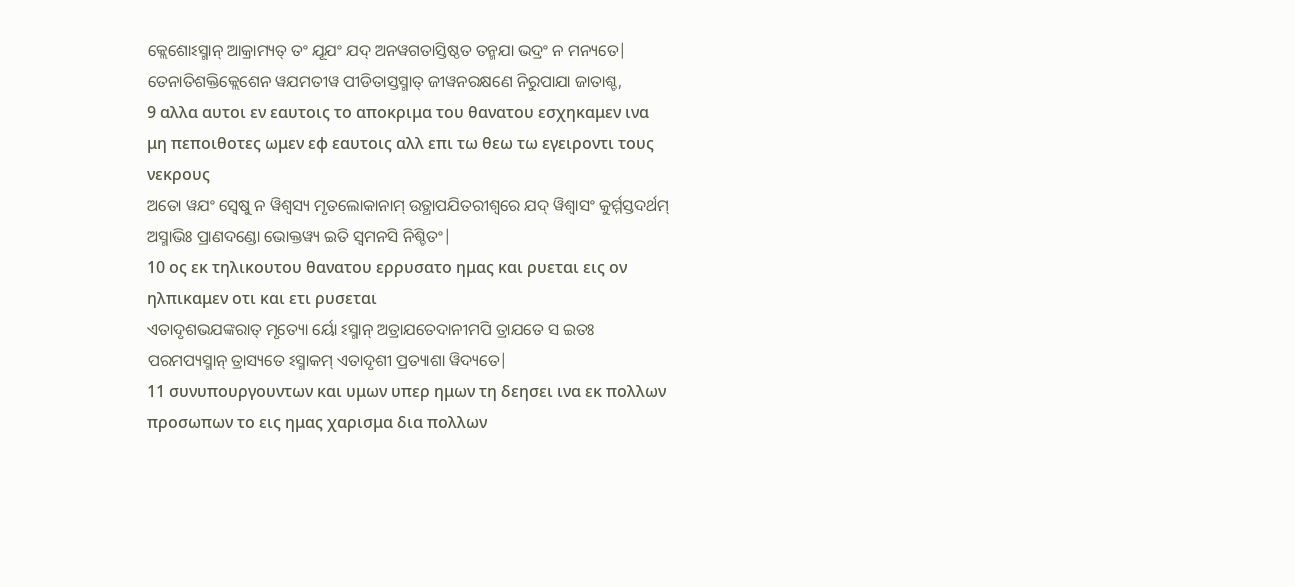କ୍ଲେଶୋଽସ୍ମାନ୍ ଆକ୍ରାମ୍ୟତ୍ ତଂ ଯୂଯଂ ଯଦ୍ ଅନୱଗତାସ୍ତିଷ୍ଠତ ତନ୍ମଯା ଭଦ୍ରଂ ନ ମନ୍ୟତେ| ତେନାତିଶକ୍ତିକ୍ଲେଶେନ ୱଯମତୀୱ ପୀଡିତାସ୍ତସ୍ମାତ୍ ଜୀୱନରକ୍ଷଣେ ନିରୁପାଯା ଜାତାଶ୍ଚ,
9 αλλα αυτοι εν εαυτοις το αποκριμα του θανατου εσχηκαμεν ινα μη πεποιθοτες ωμεν εφ εαυτοις αλλ επι τω θεω τω εγειροντι τους νεκρους
ଅତୋ ୱଯଂ ସ୍ୱେଷୁ ନ ୱିଶ୍ୱସ୍ୟ ମୃତଲୋକାନାମ୍ ଉତ୍ଥାପଯିତରୀଶ୍ୱରେ ଯଦ୍ ୱିଶ୍ୱାସଂ କୁର୍ମ୍ମସ୍ତଦର୍ଥମ୍ ଅସ୍ମାଭିଃ ପ୍ରାଣଦଣ୍ଡୋ ଭୋକ୍ତୱ୍ୟ ଇତି ସ୍ୱମନସି ନିଶ୍ଚିତଂ|
10 ος εκ τηλικουτου θανατου ερρυσατο ημας και ρυεται εις ον ηλπικαμεν οτι και ετι ρυσεται
ଏତାଦୃଶଭଯଙ୍କରାତ୍ ମୃତ୍ୟୋ ର୍ୟୋ ଽସ୍ମାନ୍ ଅତ୍ରାଯତେଦାନୀମପି ତ୍ରାଯତେ ସ ଇତଃ ପରମପ୍ୟସ୍ମାନ୍ ତ୍ରାସ୍ୟତେ ଽସ୍ମାକମ୍ ଏତାଦୃଶୀ ପ୍ରତ୍ୟାଶା ୱିଦ୍ୟତେ|
11 συνυπουργουντων και υμων υπερ ημων τη δεησει ινα εκ πολλων προσωπων το εις ημας χαρισμα δια πολλων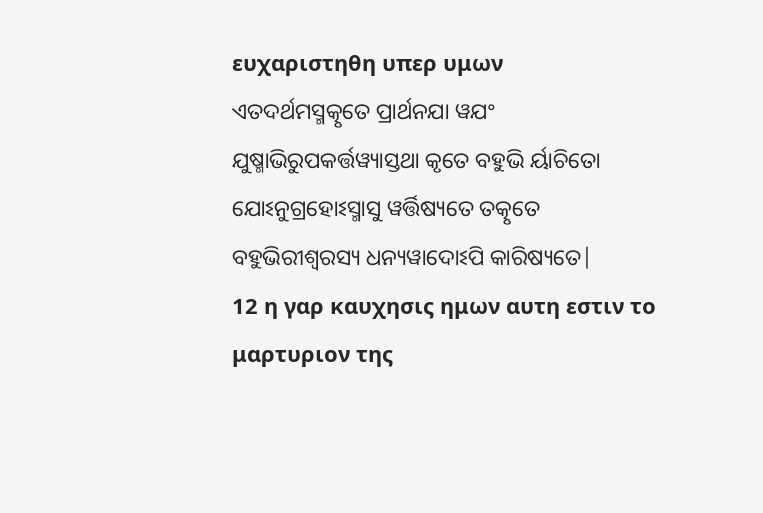ευχαριστηθη υπερ υμων
ଏତଦର୍ଥମସ୍ମତ୍କୃତେ ପ୍ରାର୍ଥନଯା ୱଯଂ ଯୁଷ୍ମାଭିରୁପକର୍ତ୍ତୱ୍ୟାସ୍ତଥା କୃତେ ବହୁଭି ର୍ୟାଚିତୋ ଯୋଽନୁଗ୍ରହୋଽସ୍ମାସୁ ୱର୍ତ୍ତିଷ୍ୟତେ ତତ୍କୃତେ ବହୁଭିରୀଶ୍ୱରସ୍ୟ ଧନ୍ୟୱାଦୋଽପି କାରିଷ୍ୟତେ|
12 η γαρ καυχησις ημων αυτη εστιν το μαρτυριον της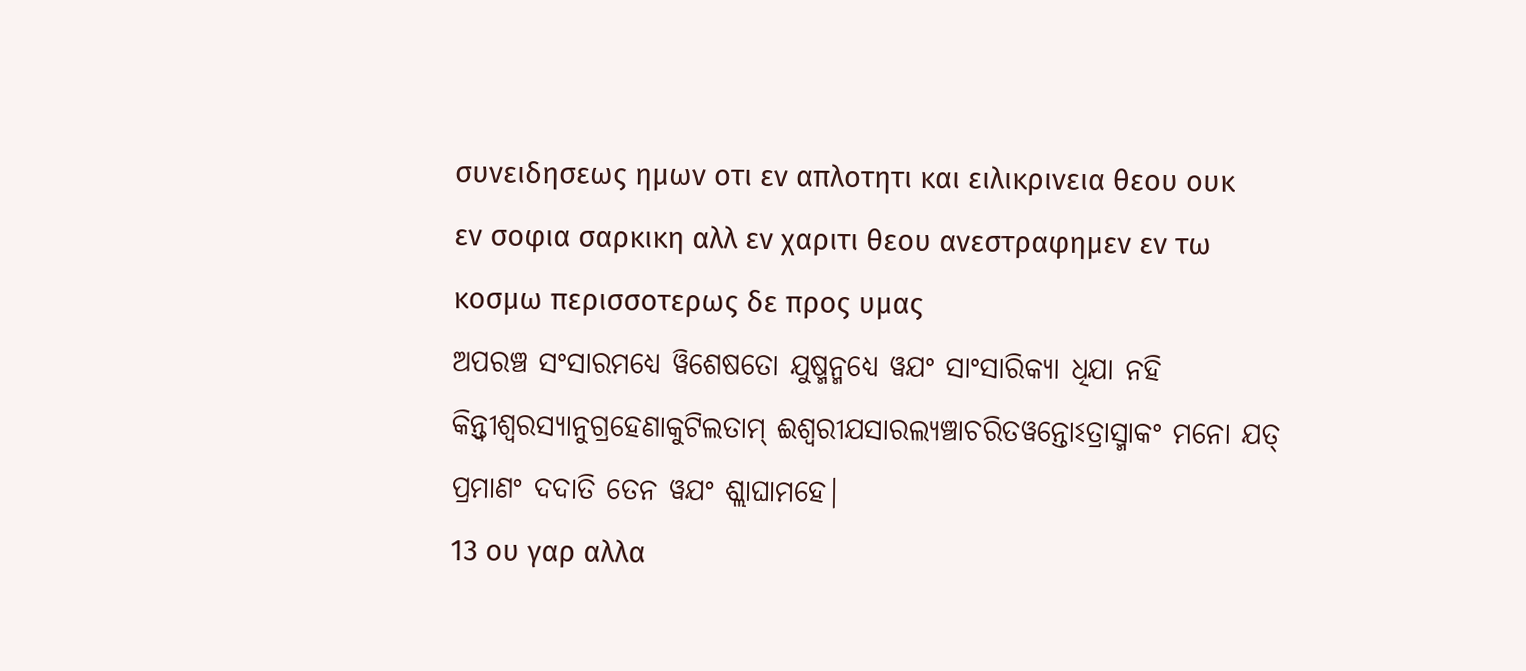συνειδησεως ημων οτι εν απλοτητι και ειλικρινεια θεου ουκ εν σοφια σαρκικη αλλ εν χαριτι θεου ανεστραφημεν εν τω κοσμω περισσοτερως δε προς υμας
ଅପରଞ୍ଚ ସଂସାରମଧ୍ୟେ ୱିଶେଷତୋ ଯୁଷ୍ମନ୍ମଧ୍ୟେ ୱଯଂ ସାଂସାରିକ୍ୟା ଧିଯା ନହି କିନ୍ତ୍ୱୀଶ୍ୱରସ୍ୟାନୁଗ୍ରହେଣାକୁଟିଲତାମ୍ ଈଶ୍ୱରୀଯସାରଲ୍ୟଞ୍ଚାଚରିତୱନ୍ତୋଽତ୍ରାସ୍ମାକଂ ମନୋ ଯତ୍ ପ୍ରମାଣଂ ଦଦାତି ତେନ ୱଯଂ ଶ୍ଲାଘାମହେ|
13 ου γαρ αλλα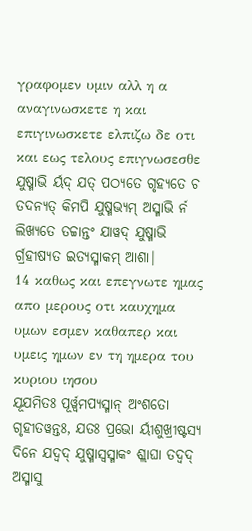γραφομεν υμιν αλλ η α αναγινωσκετε η και επιγινωσκετε ελπιζω δε οτι και εως τελους επιγνωσεσθε
ଯୁଷ୍ମାଭି ର୍ୟଦ୍ ଯତ୍ ପଠ୍ୟତେ ଗୃହ୍ୟତେ ଚ ତଦନ୍ୟତ୍ କିମପି ଯୁଷ୍ମଭ୍ୟମ୍ ଅସ୍ମାଭି ର୍ନ ଲିଖ୍ୟତେ ତଚ୍ଚାନ୍ତଂ ଯାୱଦ୍ ଯୁଷ୍ମାଭି ର୍ଗ୍ରହୀଷ୍ୟତ ଇତ୍ୟସ୍ମାକମ୍ ଆଶା|
14 καθως και επεγνωτε ημας απο μερους οτι καυχημα υμων εσμεν καθαπερ και υμεις ημων εν τη ημερα του κυριου ιησου
ଯୂଯମିତଃ ପୂର୍ୱ୍ୱମପ୍ୟସ୍ମାନ୍ ଅଂଶତୋ ଗୃହୀତୱନ୍ତଃ, ଯତଃ ପ୍ରଭୋ ର୍ୟୀଶୁଖ୍ରୀଷ୍ଟସ୍ୟ ଦିନେ ଯଦ୍ୱଦ୍ ଯୁଷ୍ମାସ୍ୱସ୍ମାକଂ ଶ୍ଲାଘା ତଦ୍ୱଦ୍ ଅସ୍ମାସୁ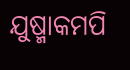ଯୁଷ୍ମାକମପି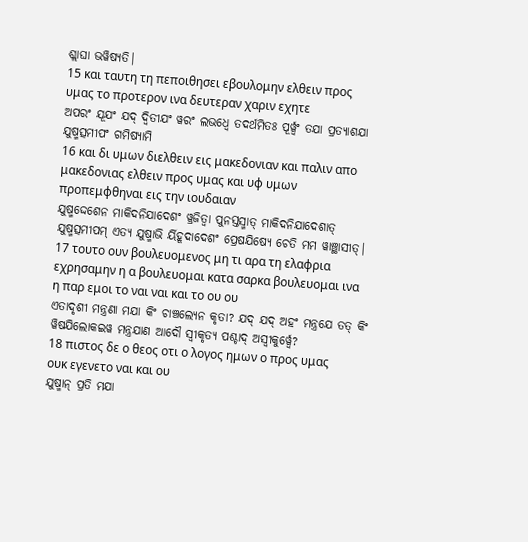ଶ୍ଲାଘା ଭୱିଷ୍ୟତି|
15 και ταυτη τη πεποιθησει εβουλομην ελθειν προς υμας το προτερον ινα δευτεραν χαριν εχητε
ଅପରଂ ଯୂଯଂ ଯଦ୍ ଦ୍ୱିତୀଯଂ ୱରଂ ଲଭଧ୍ୱେ ତଦର୍ଥମିତଃ ପୂର୍ୱ୍ୱଂ ତଯା ପ୍ରତ୍ୟାଶଯା ଯୁଷ୍ମତ୍ସମୀପଂ ଗମିଷ୍ୟାମି
16 και δι υμων διελθειν εις μακεδονιαν και παλιν απο μακεδονιας ελθειν προς υμας και υφ υμων προπεμφθηναι εις την ιουδαιαν
ଯୁଷ୍ମଦ୍ଦେଶେନ ମାକିଦନିଯାଦେଶଂ ୱ୍ରଜିତ୍ୱା ପୁନସ୍ତସ୍ମାତ୍ ମାକିଦନିଯାଦେଶାତ୍ ଯୁଷ୍ମତ୍ସମୀପମ୍ ଏତ୍ୟ ଯୁଷ୍ମାଭି ର୍ୟିହୂଦାଦେଶଂ ପ୍ରେଷଯିଷ୍ୟେ ଚେତି ମମ ୱାଞ୍ଛାସୀତ୍|
17 τουτο ουν βουλευομενος μη τι αρα τη ελαφρια εχρησαμην η α βουλευομαι κατα σαρκα βουλευομαι ινα η παρ εμοι το ναι ναι και το ου ου
ଏତାଦୃଶୀ ମନ୍ତ୍ରଣା ମଯା କିଂ ଚାଞ୍ଚଲ୍ୟେନ କୃତା? ଯଦ୍ ଯଦ୍ ଅହଂ ମନ୍ତ୍ରଯେ ତତ୍ କିଂ ୱିଷଯିଲୋକଇୱ ମନ୍ତ୍ରଯାଣ ଆଦୌ ସ୍ୱୀକୃତ୍ୟ ପଶ୍ଚାଦ୍ ଅସ୍ୱୀକୁର୍ୱ୍ୱେ?
18 πιστος δε ο θεος οτι ο λογος ημων ο προς υμας ουκ εγενετο ναι και ου
ଯୁଷ୍ମାନ୍ ପ୍ରତି ମଯା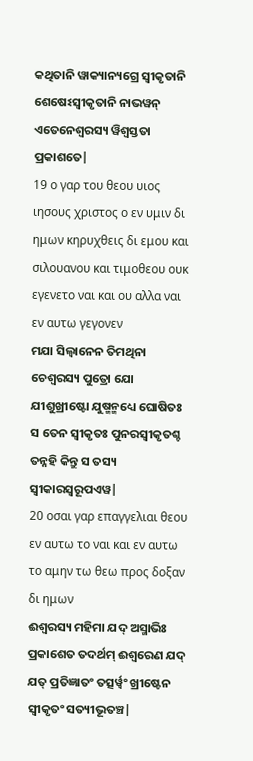କଥିତାନି ୱାକ୍ୟାନ୍ୟଗ୍ରେ ସ୍ୱୀକୃତାନି ଶେଷେଽସ୍ୱୀକୃତାନି ନାଭୱନ୍ ଏତେନେଶ୍ୱରସ୍ୟ ୱିଶ୍ୱସ୍ତତା ପ୍ରକାଶତେ|
19 ο γαρ του θεου υιος ιησους χριστος ο εν υμιν δι ημων κηρυχθεις δι εμου και σιλουανου και τιμοθεου ουκ εγενετο ναι και ου αλλα ναι εν αυτω γεγονεν
ମଯା ସିଲ୍ୱାନେନ ତିମଥିନା ଚେଶ୍ୱରସ୍ୟ ପୁତ୍ରୋ ଯୋ ଯୀଶୁଖ୍ରୀଷ୍ଟୋ ଯୁଷ୍ମନ୍ମଧ୍ୟେ ଘୋଷିତଃ ସ ତେନ ସ୍ୱୀକୃତଃ ପୁନରସ୍ୱୀକୃତଶ୍ଚ ତନ୍ନହି କିନ୍ତୁ ସ ତସ୍ୟ ସ୍ୱୀକାରସ୍ୱରୂପଏୱ|
20 οσαι γαρ επαγγελιαι θεου εν αυτω το ναι και εν αυτω το αμην τω θεω προς δοξαν δι ημων
ଈଶ୍ୱରସ୍ୟ ମହିମା ଯଦ୍ ଅସ୍ମାଭିଃ ପ୍ରକାଶେତ ତଦର୍ଥମ୍ ଈଶ୍ୱରେଣ ଯଦ୍ ଯତ୍ ପ୍ରତିଜ୍ଞାତଂ ତତ୍ସର୍ୱ୍ୱଂ ଖ୍ରୀଷ୍ଟେନ ସ୍ୱୀକୃତଂ ସତ୍ୟୀଭୂତଞ୍ଚ|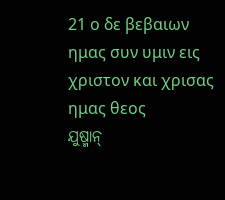21 ο δε βεβαιων ημας συν υμιν εις χριστον και χρισας ημας θεος
ଯୁଷ୍ମାନ୍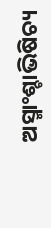ଅସ୍ମାଂଶ୍ଚାଭିଷିଚ୍ୟ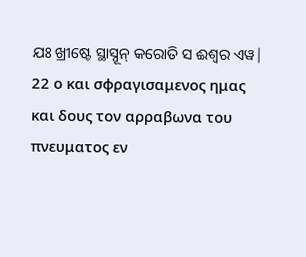ଯଃ ଖ୍ରୀଷ୍ଟେ ସ୍ଥାସ୍ନୂନ୍ କରୋତି ସ ଈଶ୍ୱର ଏୱ|
22 ο και σφραγισαμενος ημας και δους τον αρραβωνα του πνευματος εν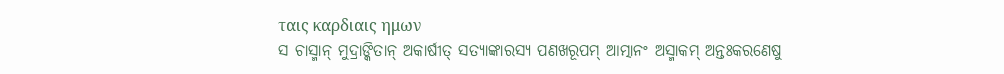ταις καρδιαις ημων
ସ ଚାସ୍ମାନ୍ ମୁଦ୍ରାଙ୍କିତାନ୍ ଅକାର୍ଷୀତ୍ ସତ୍ୟାଙ୍କାରସ୍ୟ ପଣଖରୂପମ୍ ଆତ୍ମାନଂ ଅସ୍ମାକମ୍ ଅନ୍ତଃକରଣେଷୁ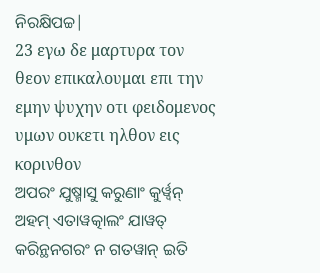ନିରକ୍ଷିପଚ୍ଚ|
23 εγω δε μαρτυρα τον θεον επικαλουμαι επι την εμην ψυχην οτι φειδομενος υμων ουκετι ηλθον εις κορινθον
ଅପରଂ ଯୁଷ୍ମାସୁ କରୁଣାଂ କୁର୍ୱ୍ୱନ୍ ଅହମ୍ ଏତାୱତ୍କାଲଂ ଯାୱତ୍ କରିନ୍ଥନଗରଂ ନ ଗତୱାନ୍ ଇତି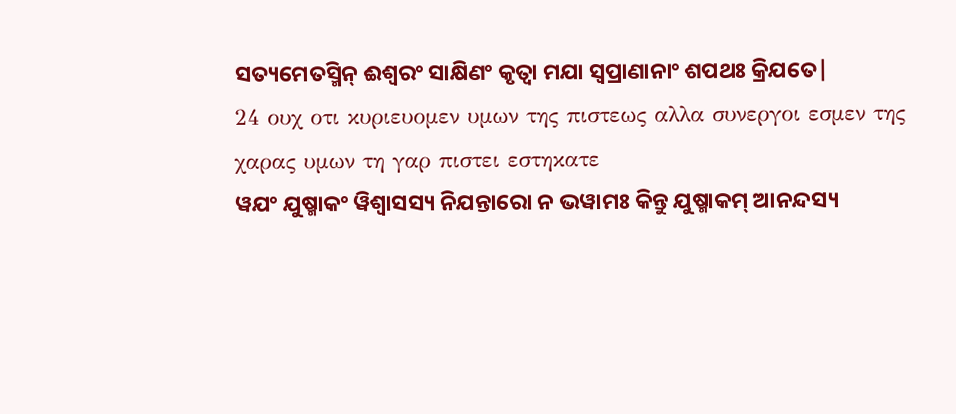ସତ୍ୟମେତସ୍ମିନ୍ ଈଶ୍ୱରଂ ସାକ୍ଷିଣଂ କୃତ୍ୱା ମଯା ସ୍ୱପ୍ରାଣାନାଂ ଶପଥଃ କ୍ରିଯତେ|
24 ουχ οτι κυριευομεν υμων της πιστεως αλλα συνεργοι εσμεν της χαρας υμων τη γαρ πιστει εστηκατε
ୱଯଂ ଯୁଷ୍ମାକଂ ୱିଶ୍ୱାସସ୍ୟ ନିଯନ୍ତାରୋ ନ ଭୱାମଃ କିନ୍ତୁ ଯୁଷ୍ମାକମ୍ ଆନନ୍ଦସ୍ୟ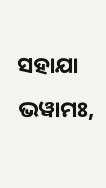ସହାଯା ଭୱାମଃ,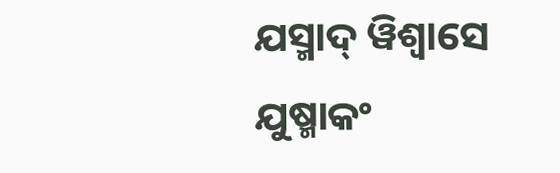ଯସ୍ମାଦ୍ ୱିଶ୍ୱାସେ ଯୁଷ୍ମାକଂ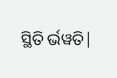ସ୍ଥିତି ର୍ଭୱତି|